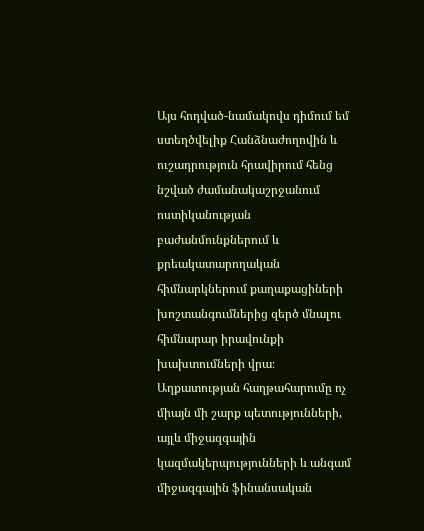Այս հոդված-նամակովս դիմում եմ ստեղծվելիք Հանձնաժողովին և ուշադրություն հրավիրում հենց նշված ժամանակաշրջանում ոստիկանության բաժանմունքներում և քրեակատարողական հիմնարկներում քաղաքացիների խոշտանգումներից զերծ մնալու հիմնարար իրավունքի խախտումների վրա։
Աղքատության հաղթահարումը ոչ միայն մի շարք պետությունների, այլև միջազգային կազմակերպությունների և անգամ միջազգային ֆինանսական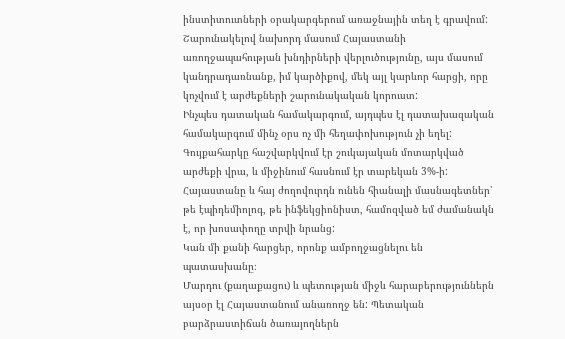ինստիտուտների օրակարգերում առաջնային տեղ է գրավում:
Շարունակելով նախորդ մասում Հայաստանի առողջապահության խնդիրների վերլուծությունը, այս մասում կանդրադառնանք, իմ կարծիքով, մեկ այլ կարևոր հարցի, որը կոչվում է արժեքների շարունակական կորուստ:
Ինչպես դատական համակարգում, այդպես էլ դատախազական համակարգում մինչ օրս ոչ մի հեղափոխություն չի եղել:
Գույքահարկը հաշվարկվում էր շուկայական մոտարկված արժեքի վրա, և միջինում հասնում էր տարեկան 3%-ի:
Հայաստանը և հայ ժողովուրդն ունեն հիանալի մասնագետներ՝ թե էպիդեմիոլոգ, թե ինֆեկցիոնիստ, համոզված եմ ժամանակն է, որ խոսափողը տրվի նրանց:
Կան մի քանի հարցեր, որոնք ամբողջացնելու են պատասխանը։
Մարդու (քաղաքացու) և պետության միջև հարաբերություններն այսօր էլ Հայաստանում անառողջ են: Պետական բարձրաստիճան ծառայողներն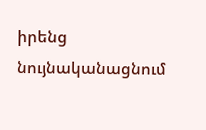իրենց նույնականացնում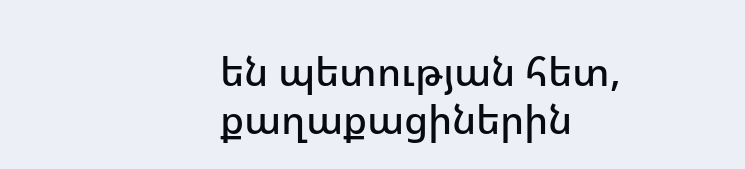են պետության հետ, քաղաքացիներին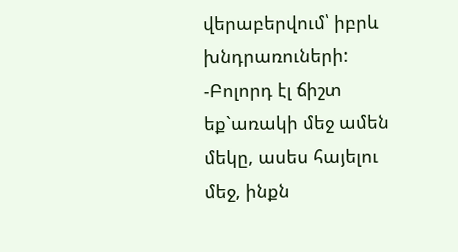վերաբերվում՝ իբրև խնդրառուների:
-Բոլորդ էլ ճիշտ եք`առակի մեջ ամեն մեկը, ասես հայելու մեջ, ինքն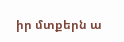իր մտքերն ա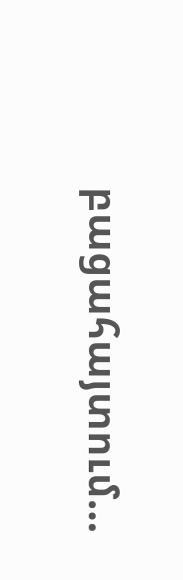բացահայտում…